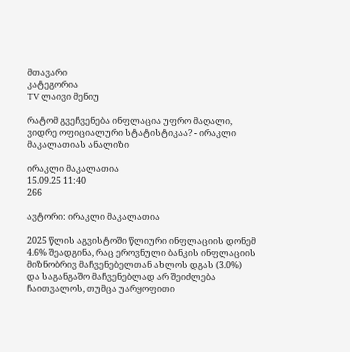მთავარი
კატეგორია
TV ლაივი მენიუ

რატომ გვეჩვენება ინფლაცია უფრო მაღალი, ვიდრე ოფიციალური სტატისტიკაა? - ირაკლი მაკალათიას ანალიზი

ირაკლი მაკალათია
15.09.25 11:40
266

ავტორი: ირაკლი მაკალათია

2025 წლის აგვისტოში წლიური ინფლაციის დონემ 4.6% შეადგინა, რაც ეროვნული ბანკის ინფლაციის მიზნობრივ მაჩვენებელთან ახლოს დგას (3.0%) და საგანგაშო მაჩვენებლად არ შეიძლება ჩაითვალოს, თუმცა უარყოფითი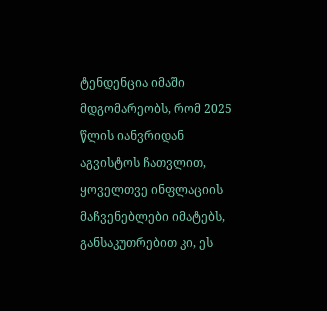ტენდენცია იმაში მდგომარეობს, რომ 2025 წლის იანვრიდან აგვისტოს ჩათვლით, ყოველთვე ინფლაციის მაჩვენებლები იმატებს, განსაკუთრებით კი, ეს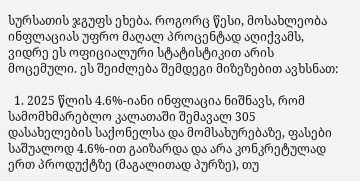სურსათის ჯგუფს ეხება. როგორც წესი, მოსახლეობა ინფლაციას უფრო მაღალ პროცენტად აღიქვამს, ვიდრე ეს ოფიციალური სტატისტიკით არის მოცემული. ეს შეიძლება შემდეგი მიზეზებით ავხსნათ:

  1. 2025 წლის 4.6%-იანი ინფლაცია ნიშნავს, რომ სამომხმარებლო კალათაში შემავალ 305 დასახელების საქონელსა და მომსახურებაზე, ფასები საშუალოდ 4.6%-ით გაიზარდა და არა კონკრეტულად ერთ პროდუქტზე (მაგალითად პურზე), თუ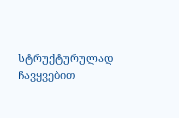სტრუქტურულად ჩავყვებით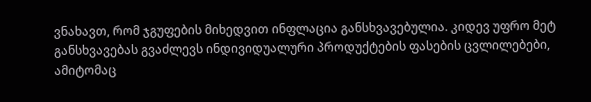ვნახავთ, რომ ჯგუფების მიხედვით ინფლაცია განსხვავებულია. კიდევ უფრო მეტ განსხვავებას გვაძლევს ინდივიდუალური პროდუქტების ფასების ცვლილებები, ამიტომაც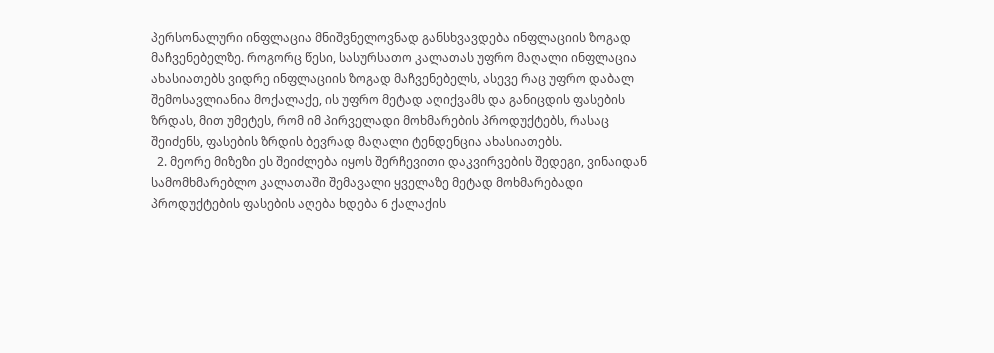პერსონალური ინფლაცია მნიშვნელოვნად განსხვავდება ინფლაციის ზოგად მაჩვენებელზე. როგორც წესი, სასურსათო კალათას უფრო მაღალი ინფლაცია ახასიათებს ვიდრე ინფლაციის ზოგად მაჩვენებელს, ასევე რაც უფრო დაბალ შემოსავლიანია მოქალაქე, ის უფრო მეტად აღიქვამს და განიცდის ფასების ზრდას, მით უმეტეს, რომ იმ პირველადი მოხმარების პროდუქტებს, რასაც შეიძენს, ფასების ზრდის ბევრად მაღალი ტენდენცია ახასიათებს.
  2. მეორე მიზეზი ეს შეიძლება იყოს შერჩევითი დაკვირვების შედეგი, ვინაიდან სამომხმარებლო კალათაში შემავალი ყველაზე მეტად მოხმარებადი პროდუქტების ფასების აღება ხდება 6 ქალაქის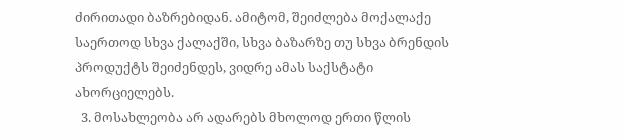ძირითადი ბაზრებიდან. ამიტომ, შეიძლება მოქალაქე საერთოდ სხვა ქალაქში, სხვა ბაზარზე თუ სხვა ბრენდის პროდუქტს შეიძენდეს, ვიდრე ამას საქსტატი ახორციელებს.
  3. მოსახლეობა არ ადარებს მხოლოდ ერთი წლის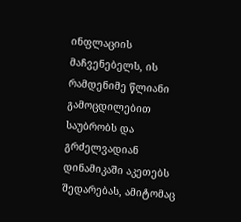ინფლაციის მაჩვენებელს, ის რამდენიმე წლიანი გამოცდილებით საუბრობს და გრძელვადიან დინამიკაში აკეთებს შედარებას, ამიტომაც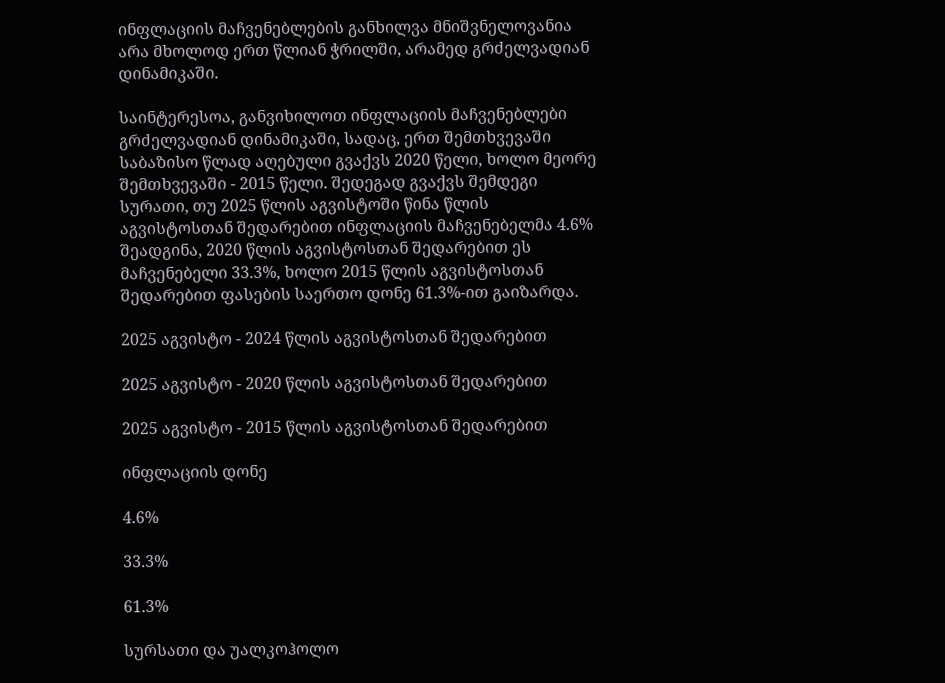ინფლაციის მაჩვენებლების განხილვა მნიშვნელოვანია არა მხოლოდ ერთ წლიან ჭრილში, არამედ გრძელვადიან დინამიკაში.

საინტერესოა, განვიხილოთ ინფლაციის მაჩვენებლები გრძელვადიან დინამიკაში, სადაც, ერთ შემთხვევაში საბაზისო წლად აღებული გვაქვს 2020 წელი, ხოლო მეორე შემთხვევაში - 2015 წელი. შედეგად გვაქვს შემდეგი სურათი, თუ 2025 წლის აგვისტოში წინა წლის აგვისტოსთან შედარებით ინფლაციის მაჩვენებელმა 4.6% შეადგინა, 2020 წლის აგვისტოსთან შედარებით ეს მაჩვენებელი 33.3%, ხოლო 2015 წლის აგვისტოსთან შედარებით ფასების საერთო დონე 61.3%-ით გაიზარდა.

2025 აგვისტო - 2024 წლის აგვისტოსთან შედარებით

2025 აგვისტო - 2020 წლის აგვისტოსთან შედარებით

2025 აგვისტო - 2015 წლის აგვისტოსთან შედარებით

ინფლაციის დონე

4.6%

33.3%

61.3%

სურსათი და უალკოჰოლო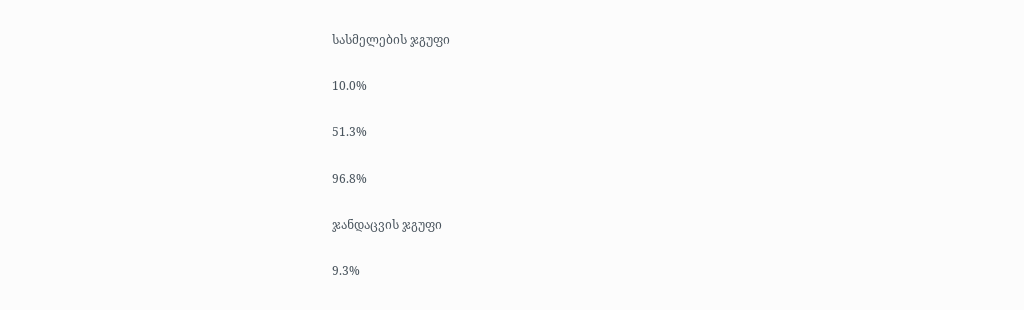სასმელების ჯგუფი

10.0%

51.3%

96.8%

ჯანდაცვის ჯგუფი

9.3%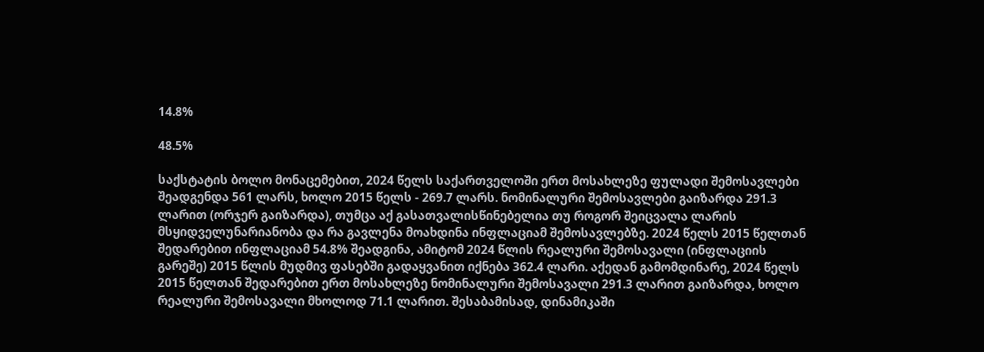14.8%

48.5%

საქსტატის ბოლო მონაცემებით, 2024 წელს საქართველოში ერთ მოსახლეზე ფულადი შემოსავლები შეადგენდა 561 ლარს, ხოლო 2015 წელს - 269.7 ლარს. ნომინალური შემოსავლები გაიზარდა 291.3 ლარით (ორჯერ გაიზარდა), თუმცა აქ გასათვალისწინებელია თუ როგორ შეიცვალა ლარის მსყიდველუნარიანობა და რა გავლენა მოახდინა ინფლაციამ შემოსავლებზე. 2024 წელს 2015 წელთან შედარებით ინფლაციამ 54.8% შეადგინა, ამიტომ 2024 წლის რეალური შემოსავალი (ინფლაციის გარეშე) 2015 წლის მუდმივ ფასებში გადაყვანით იქნება 362.4 ლარი. აქედან გამომდინარე, 2024 წელს 2015 წელთან შედარებით ერთ მოსახლეზე ნომინალური შემოსავალი 291.3 ლარით გაიზარდა, ხოლო რეალური შემოსავალი მხოლოდ 71.1 ლარით. შესაბამისად, დინამიკაში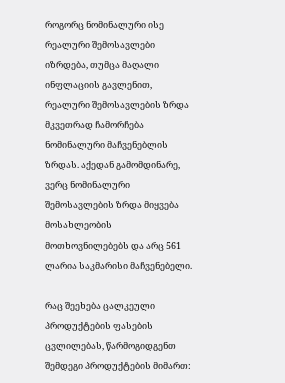როგორც ნომინალური ისე რეალური შემოსავლები იზრდება, თუმცა მაღალი ინფლაციის გავლენით, რეალური შემოსავლების ზრდა მკვეთრად ჩამორჩება ნომინალური მაჩვენებლის ზრდას. აქედან გამომდინარე, ვერც ნომინალური შემოსავლების ზრდა მიყვება მოსახლეობის მოთხოვნილებებს და არც 561 ლარია საკმარისი მაჩვენებელი.

რაც შეეხება ცალკეული პროდუქტების ფასების ცვლილებას, წარმოგიდგენთ შემდეგი პროდუქტების მიმართ: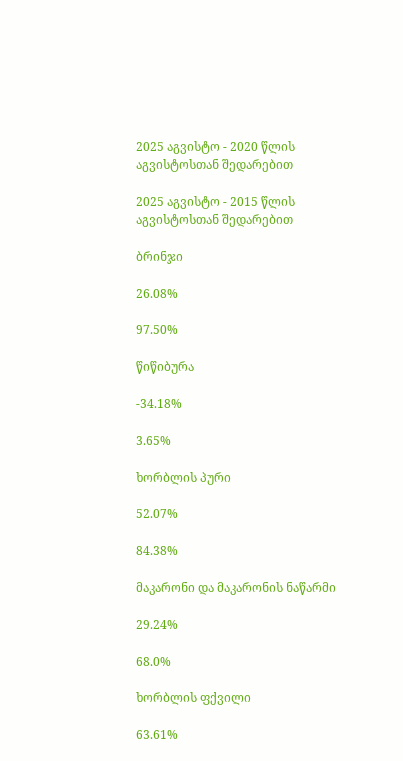2025 აგვისტო - 2020 წლის აგვისტოსთან შედარებით

2025 აგვისტო - 2015 წლის აგვისტოსთან შედარებით

ბრინჯი

26.08%

97.50%

წიწიბურა

-34.18%

3.65%

ხორბლის პური

52.07%

84.38%

მაკარონი და მაკარონის ნაწარმი

29.24%

68.0%

ხორბლის ფქვილი

63.61%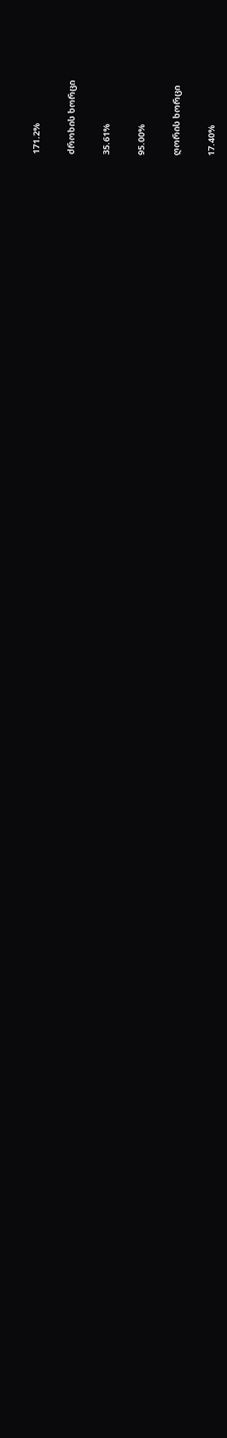171.2%

ძროხის ხორცი

35.61%

95.00%

ღორის ხორცი

17.40%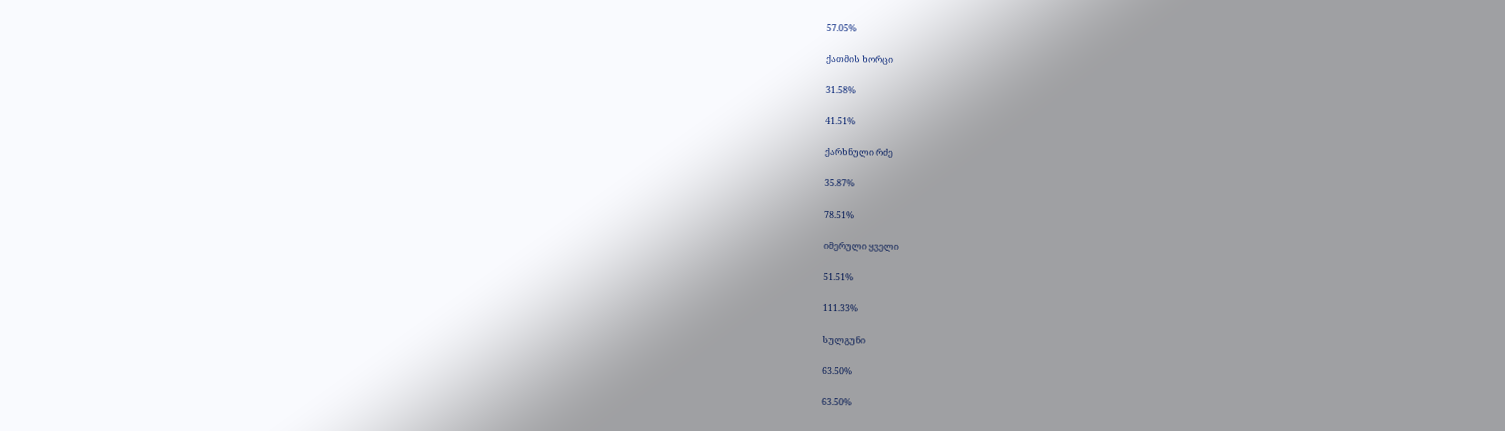57.05%

ქათმის ხორცი

31.58%

41.51%

ქარხნული რძე

35.87%

78.51%

იმერული ყველი

51.51%

111.33%

სულგუნი

63.50%

63.50%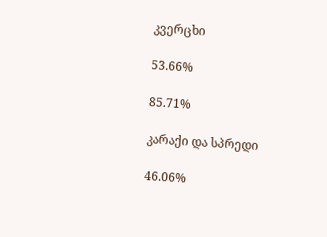კვერცხი

53.66%

85.71%

კარაქი და სპრედი

46.06%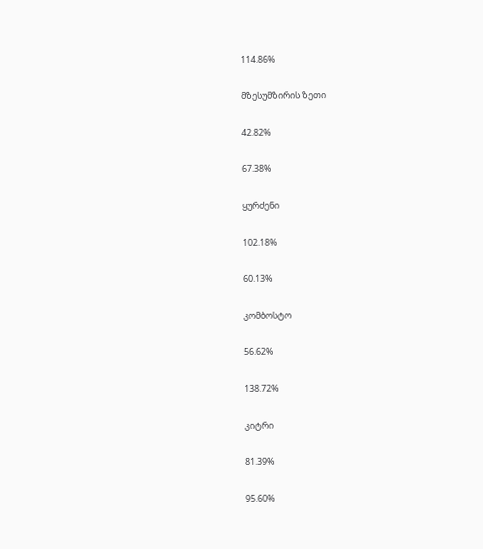114.86%

მზესუმზირის ზეთი

42.82%

67.38%

ყურძენი

102.18%

60.13%

კომბოსტო

56.62%

138.72%

კიტრი

81.39%

95.60%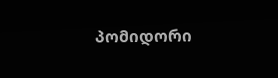პომიდორი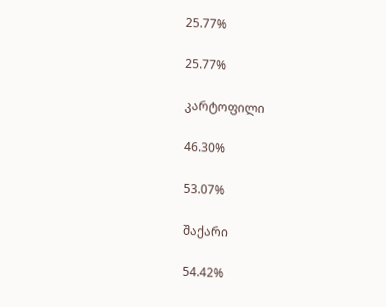25.77%

25.77%

კარტოფილი

46.30%

53.07%

შაქარი

54.42%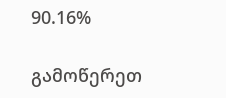90.16%

გამოწერეთ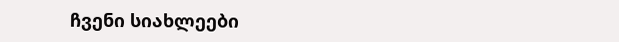ჩვენი სიახლეები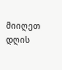მიიღეთ დღის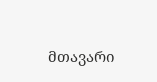მთავარი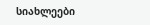სიახლეები